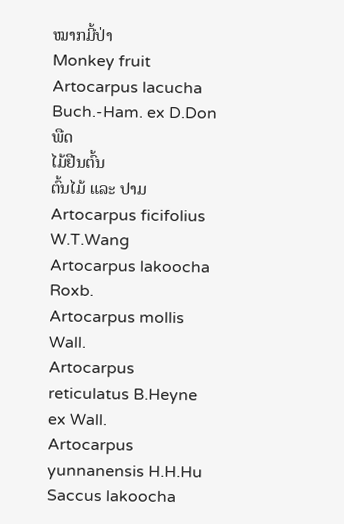ໝາກມີ້ປ່າ
Monkey fruit
Artocarpus lacucha Buch.-Ham. ex D.Don
ພືດ
ໄມ້ຢືນຕົ້ນ
ຕົ້ນໄມ້ ແລະ ປາມ
Artocarpus ficifolius W.T.Wang
Artocarpus lakoocha Roxb.
Artocarpus mollis Wall.
Artocarpus reticulatus B.Heyne ex Wall.
Artocarpus yunnanensis H.H.Hu
Saccus lakoocha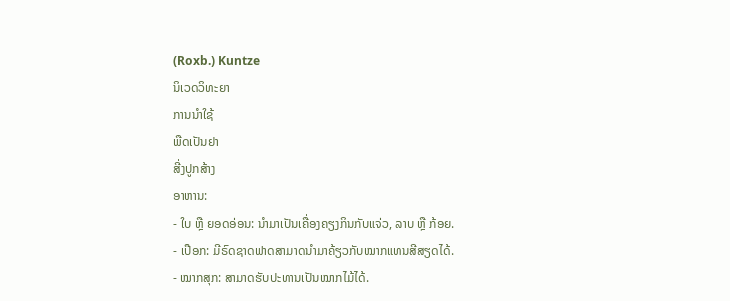(Roxb.) Kuntze
ນິເວດວິທະຍາ
ການນຳໃຊ້
ພືດເປັນຢາ
ສີ່ງປູກສ້າງ
ອາຫານ:
- ໃບ ຫຼື ຍອດອ່ອນ: ນຳມາເປັນເຄື່ອງຄຽງກິນກັບແຈ່ວ, ລາບ ຫຼື ກ້ອຍ.
- ເປືອກ: ມີຣົດຊາດຟາດສາມາດນຳມາຄ້ຽວກັບໝາກແທນສີສຽດໄດ້.
- ໝາກສຸກ: ສາມາດຮັບປະທານເປັນໝາກໄມ້ໄດ້.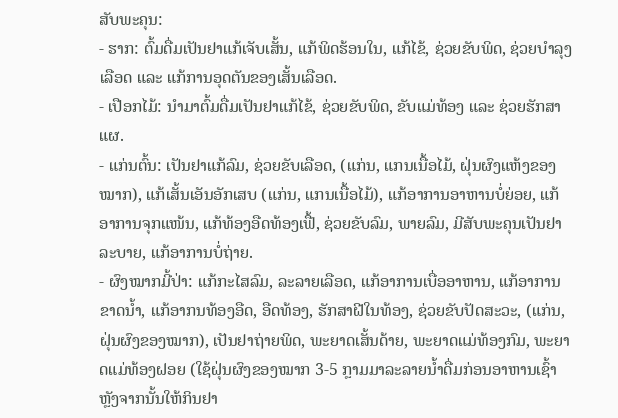ສັບພະຄຸນ:
- ຮາກ: ຕົ້ມດື່ມເປັນຢາແກ້ເຈັບເສັ້ນ, ແກ້ພິດຮ້ອນໃນ, ແກ້ໄຂ້, ຊ່ວຍຂັບພິດ, ຊ່ວຍບຳລຸງເລືອດ ແລະ ແກ້ການອຸດຕັນຂອງເສັ້ນເລືອດ.
- ເປືອກໄມ້: ນຳມາຕົ້ມດື່ມເປັນຢາແກ້ໄຂ້, ຊ່ວຍຂັບພິດ, ຂັບແມ່ທ້ອງ ແລະ ຊ່ວຍຮັກສາແຜ.
- ແກ່ນຕົ້ນ: ເປັນຢາແກ້ລົມ, ຊ່ວຍຂັບເລືອດ, (ແກ່ນ, ແກນເນື້ອໄມ້, ຝຸ່ນຜົງແຫ້ງຂອງໝາກ), ແກ້ເສັ້ນເອັນອັກເສບ (ແກ່ນ, ແກນເນື້ອໄມ້), ແກ້ອາການອາຫານບໍ່ຍ່ອຍ, ແກ້ອາການຈຸກແໜ້ນ, ແກ້ທ້ອງອືດທ້ອງເຟື້, ຊ່ວຍຂັບລົມ, ພາຍລົມ, ມີສັບພະຄຸນເປັນຢາລະບາຍ, ແກ້ອາການບໍ່ຖ່າຍ.
- ຜົງໝາກມີ້ປ່າ: ແກ້ກະໄສລົມ, ລະລາຍເລືອດ, ແກ້ອາການເບື່ອອາຫານ, ແກ້ອາການຂາດນ້ຳ, ແກ້ອາກນທ້ອງອືດ, ອືດທ້ອງ, ຮັກສາຝີໃນທ້ອງ, ຊ່ວຍຂັບປັດສະວະ, (ແກ່ນ, ຝຸ່ນຜົງຂອງໝາກ), ເປັນຢາຖ່າຍພິດ, ພະຍາດເສັ້ນດ້າຍ, ພະຍາດແມ່ທ້ອງກົມ, ພະຍາດແມ່ທ້ອງຝອຍ (ໃຊ້ຝຸ່ນຜົງຂອງໝາກ 3-5 ກຼາມມາລະລາຍນ້ຳດື່ມກ່ອນອາຫານເຊົ້າ ຫຼັງຈາກນັ້ນໃຫ້ກິນຢາ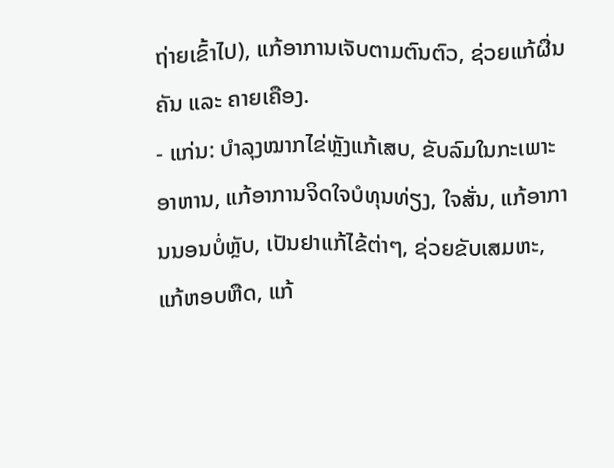ຖ່າຍເຂົ້າໄປ), ແກ້ອາການເຈັບຕາມຕົນຕົວ, ຊ່ວຍແກ້ຜື່ນຄັນ ແລະ ຄາຍເຄືອງ.
- ແກ່ນ: ບຳລຸງໝາກໄຂ່ຫຼັງແກ້ເສບ, ຂັບລົມໃນກະເພາະອາຫານ, ແກ້ອາການຈິດໃຈບໍທຸນທ່ຽງ, ໃຈສັ່ນ, ແກ້ອາການນອນບໍ່ຫຼັບ, ເປັນຢາແກ້ໄຂ້ຕ່າໆ, ຊ່ວຍຂັບເສມຫະ, ແກ້ຫອບຫືດ, ແກ້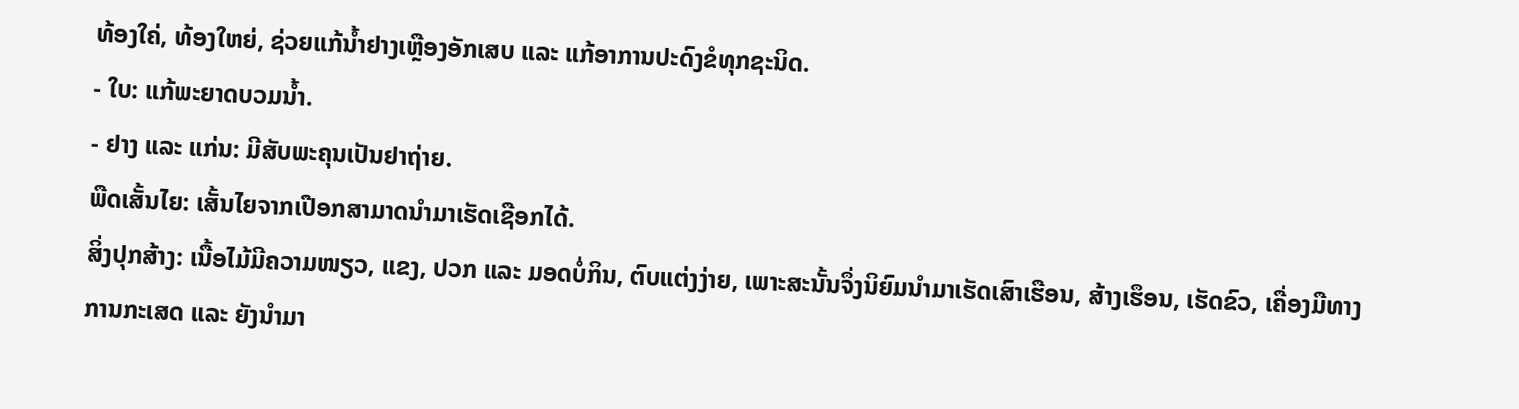ທ້ອງໃຄ່, ທ້ອງໃຫຍ່, ຊ່ວຍແກ້ນ້ຳຢາງເຫຼືອງອັກເສບ ແລະ ແກ້ອາການປະດົງຂໍທຸກຊະນິດ.
- ໃບ: ແກ້ພະຍາດບວມນ້ຳ.
- ຢາງ ແລະ ແກ່ນ: ມີສັບພະຄຸນເປັນຢາຖ່າຍ.
ພືດເສັ້ນໄຍ: ເສັ້ນໄຍຈາກເປືອກສາມາດນຳມາເຮັດເຊືອກໄດ້.
ສິ່ງປຸກສ້າງ: ເນື້ອໄມ້ມີຄວາມໜຽວ, ແຂງ, ປວກ ແລະ ມອດບໍ່ກິນ, ຕົບແຕ່ງງ່າຍ, ເພາະສະນັ້ນຈຶ່ງນິຍົມນຳມາເຮັດເສົາເຮືອນ, ສ້າງເຮຶອນ, ເຮັດຂົວ, ເຄື່ອງມືທາງການກະເສດ ແລະ ຍັງນຳມາ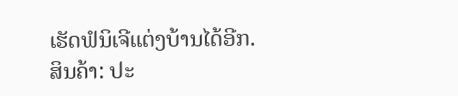ເຮັດຟໍນິເຈີແຕ່ງບ້ານໄດ້ອີກ.
ສິນຄ້າ: ປະ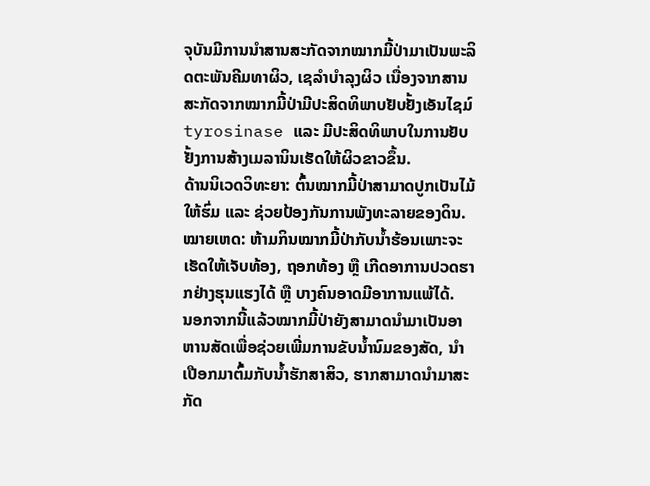ຈຸບັນມີການນຳສານສະກັດຈາກໝາກມີ້ປ່າມາເປັນພະລິດຕະພັນຄີມທາຜິວ, ເຊລຳບຳລຸງຜິວ ເນື່ອງຈາກສານສະກັດຈາກໝາກມີ້ປ່າມີປະສິດທິພາບຢັບຢັ້ງເອັນໄຊມ໌ tyrosinase ແລະ ມີປະສິດທິພາບໃນການຢັບຢັ້ງການສ້າງເມລານິນເຮັດໃຫ້ຜິວຂາວຂຶ້ນ.
ດ້ານນິເວດວິທະຍາ: ຕົ້ນໝາກມີ້ປ່າສາມາດປູກເປັນໄມ້ໃຫ້ຮົ່ມ ແລະ ຊ່ວຍປ້ອງກັນການພັງທະລາຍຂອງດິນ.
ໝາຍເຫດ: ຫ້າມກິນໝາກມີ້ປ່າກັບນ້ຳຮ້ອນເພາະຈະເຮັດໃຫ້ເຈັບທ້ອງ, ຖອກທ້ອງ ຫຼື ເກີດອາການປວດຮາກຢ່າງຮຸນແຮງໄດ້ ຫຼື ບາງຄົນອາດມີອາການແພ້ໄດ້.
ນອກຈາກນີ້ແລ້ວໝາກມີ້ປ່າຍັງສາມາດນຳມາເປັນອາຫານສັດເພື່ອຊ່ວຍເພີ່ມການຂັບນ້ຳນົມຂອງສັດ, ນຳເປືອກມາຕົ້ມກັບນ້ຳຮັກສາສິວ, ຮາກສາມາດນຳມາສະກັດ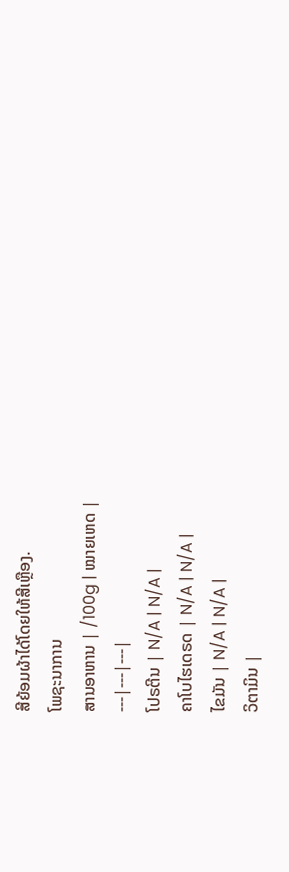ສີຍ້ອມຜ້າໄດ້ໂດຍໃຫ້ສີເຫຼືອງ.
ໂພຊະນາການ
ສານອາຫານ | /100g | ໝາຍເຫດ |
---|---|---|
ໂປຣຕີນ | N/A | N/A |
ຄາໂບໄຮເດຣດ | N/A | N/A |
ໄຂມັນ | N/A | N/A |
ວິຕາມິນ |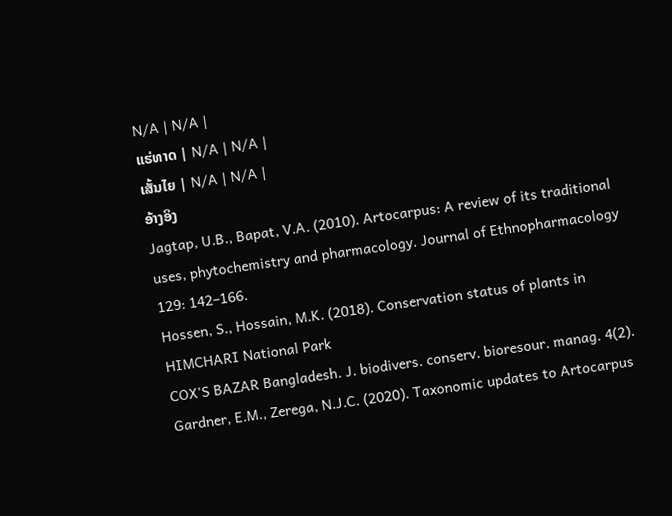N/A | N/A |
ແຮ່ທາດ | N/A | N/A |
ເສັ້ນໄຍ | N/A | N/A |
ອ້າງອິງ
Jagtap, U.B., Bapat, V.A. (2010). Artocarpus: A review of its traditional uses, phytochemistry and pharmacology. Journal of Ethnopharmacology 129: 142–166.
Hossen, S., Hossain, M.K. (2018). Conservation status of plants in HIMCHARI National Park
COX'S BAZAR Bangladesh. J. biodivers. conserv. bioresour. manag. 4(2).
Gardner, E.M., Zerega, N.J.C. (2020). Taxonomic updates to Artocarpus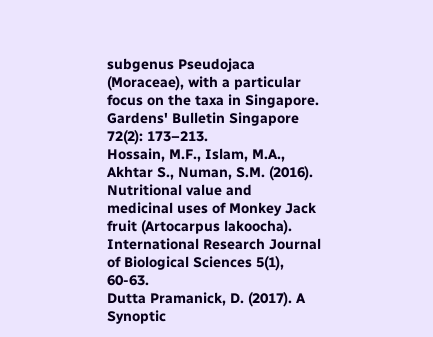subgenus Pseudojaca (Moraceae), with a particular focus on the taxa in Singapore. Gardens' Bulletin Singapore 72(2): 173–213.
Hossain, M.F., Islam, M.A., Akhtar S., Numan, S.M. (2016). Nutritional value and medicinal uses of Monkey Jack fruit (Artocarpus lakoocha). International Research Journal of Biological Sciences 5(1), 60-63.
Dutta Pramanick, D. (2017). A Synoptic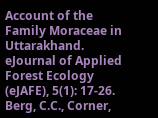Account of the Family Moraceae in Uttarakhand. eJournal of Applied Forest Ecology (eJAFE), 5(1): 17-26.
Berg, C.C., Corner,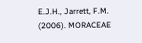E.J.H., Jarrett, F.M. (2006). MORACEAE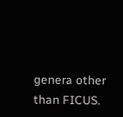genera other than FICUS.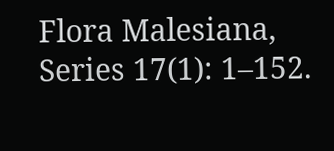Flora Malesiana, Series 17(1): 1–152.